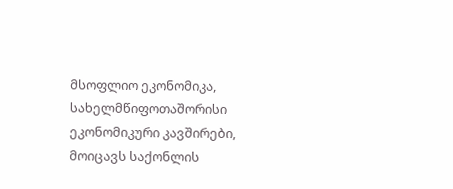მსოფლიო ეკონომიკა, სახელმწიფოთაშორისი ეკონომიკური კავშირები, მოიცავს საქონლის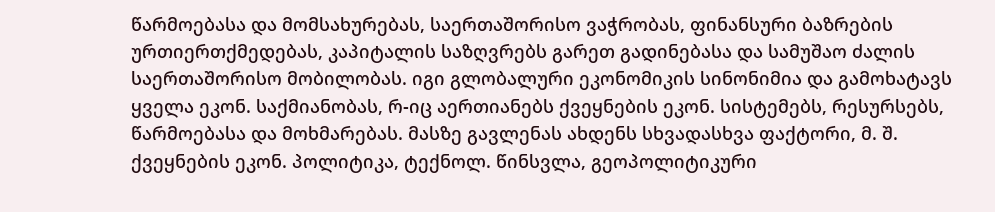წარმოებასა და მომსახურებას, საერთაშორისო ვაჭრობას, ფინანსური ბაზრების ურთიერთქმედებას, კაპიტალის საზღვრებს გარეთ გადინებასა და სამუშაო ძალის საერთაშორისო მობილობას. იგი გლობალური ეკონომიკის სინონიმია და გამოხატავს ყველა ეკონ. საქმიანობას, რ-იც აერთიანებს ქვეყნების ეკონ. სისტემებს, რესურსებს, წარმოებასა და მოხმარებას. მასზე გავლენას ახდენს სხვადასხვა ფაქტორი, მ. შ. ქვეყნების ეკონ. პოლიტიკა, ტექნოლ. წინსვლა, გეოპოლიტიკური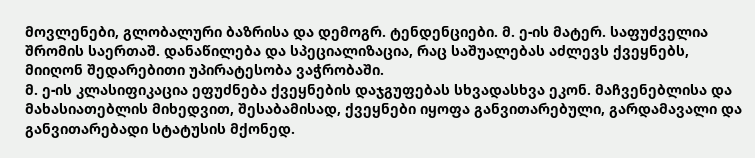მოვლენები, გლობალური ბაზრისა და დემოგრ. ტენდენციები. მ. ე-ის მატერ. საფუძველია შრომის საერთაშ. დანაწილება და სპეციალიზაცია, რაც საშუალებას აძლევს ქვეყნებს, მიიღონ შედარებითი უპირატესობა ვაჭრობაში.
მ. ე-ის კლასიფიკაცია ეფუძნება ქვეყნების დაჯგუფებას სხვადასხვა ეკონ. მაჩვენებლისა და მახასიათებლის მიხედვით, შესაბამისად, ქვეყნები იყოფა განვითარებული, გარდამავალი და განვითარებადი სტატუსის მქონედ.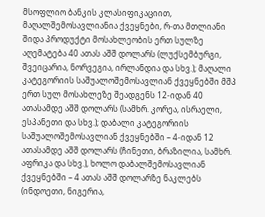მსოფლიო ბანკის კლასიფიკაციით, მაღალშემოსავლიანია ქვეყნები, რ-თა მთლიანი შიდა პროდუქტი მოსახლეობის ერთ სულზე აღემატება 40 ათას აშშ დოლარს (ლუქსემბურგი, შვეიცარია, ნორვეგია, ირლანდია და სხვ.); მაღალი კატეგორიის საშუალოშემოსავლიან ქვეყნებში მშპ ერთ სულ მოსახლეზე შეადგენს 12-იდან 40 ათასამდე აშშ დოლარს (სამხრ. კორეა, ისრაელი, ესპანეთი და სხვ.); დაბალი კატეგორიის საშუალოშემოსავლიან ქვეყნებში – 4-იდან 12 ათასამდე აშშ დოლარს (ჩინეთი, ბრაზილია, სამხრ. აფრიკა და სხვ.), ხოლო დაბალშემოსავლიან ქვეყნებში – 4 ათას აშშ დოლარზე ნაკლებს (ინდოეთი, ნიგერია,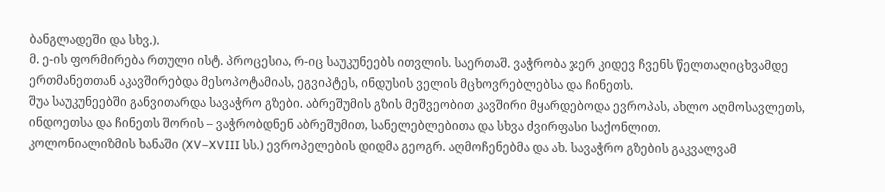ბანგლადეში და სხვ.).
მ. ე-ის ფორმირება რთული ისტ. პროცესია, რ-იც საუკუნეებს ითვლის. საერთაშ. ვაჭრობა ჯერ კიდევ ჩვენს წელთაღიცხვამდე ერთმანეთთან აკავშირებდა მესოპოტამიას, ეგვიპტეს, ინდუსის ველის მცხოვრებლებსა და ჩინეთს.
შუა საუკუნეებში განვითარდა სავაჭრო გზები. აბრეშუმის გზის მეშვეობით კავშირი მყარდებოდა ევროპას, ახლო აღმოსავლეთს, ინდოეთსა და ჩინეთს შორის – ვაჭრობდნენ აბრეშუმით, სანელებლებითა და სხვა ძვირფასი საქონლით.
კოლონიალიზმის ხანაში (XV–XVIII სს.) ევროპელების დიდმა გეოგრ. აღმოჩენებმა და ახ. სავაჭრო გზების გაკვალვამ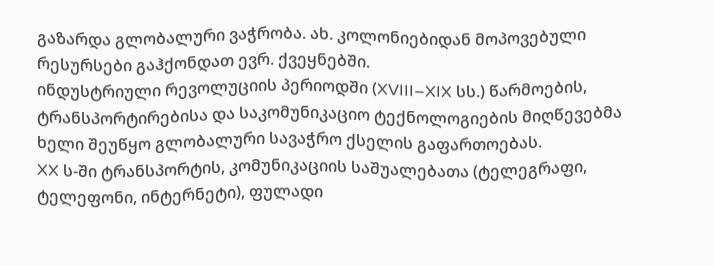გაზარდა გლობალური ვაჭრობა. ახ. კოლონიებიდან მოპოვებული რესურსები გაჰქონდათ ევრ. ქვეყნებში.
ინდუსტრიული რევოლუციის პერიოდში (XVIII–XIX სს.) წარმოების, ტრანსპორტირებისა და საკომუნიკაციო ტექნოლოგიების მიღწევებმა ხელი შეუწყო გლობალური სავაჭრო ქსელის გაფართოებას.
XX ს-ში ტრანსპორტის, კომუნიკაციის საშუალებათა (ტელეგრაფი, ტელეფონი, ინტერნეტი), ფულადი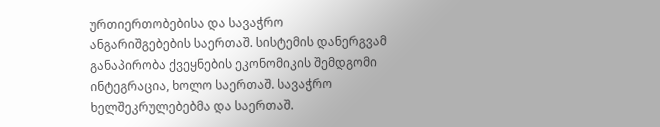ურთიერთობებისა და სავაჭრო ანგარიშგებების საერთაშ. სისტემის დანერგვამ განაპირობა ქვეყნების ეკონომიკის შემდგომი ინტეგრაცია, ხოლო საერთაშ. სავაჭრო ხელშეკრულებებმა და საერთაშ.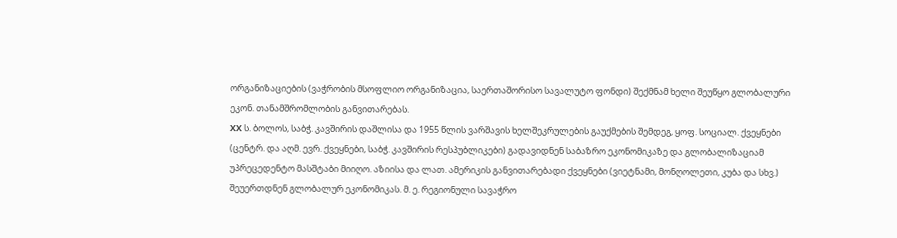ორგანიზაციების (ვაჭრობის მსოფლიო ორგანიზაცია, საერთაშორისო სავალუტო ფონდი) შექმნამ ხელი შეუწყო გლობალური ეკონ. თანამშრომლობის განვითარებას.
XX ს. ბოლოს, საბჭ. კავშირის დაშლისა და 1955 წლის ვარშავის ხელშეკრულების გაუქმების შემდეგ, ყოფ. სოციალ. ქვეყნები (ცენტრ. და აღმ. ევრ. ქვეყნები, საბჭ. კავშირის რესპუბლიკები) გადავიდნენ საბაზრო ეკონომიკაზე და გლობალიზაციამ უპრეცედენტო მასშტაბი მიიღო. აზიისა და ლათ. ამერიკის განვითარებადი ქვეყნები (ვიეტნამი, მონღოლეთი, კუბა და სხვ.) შეუერთდნენ გლობალურ ეკონომიკას. მ. ე. რეგიონული სავაჭრო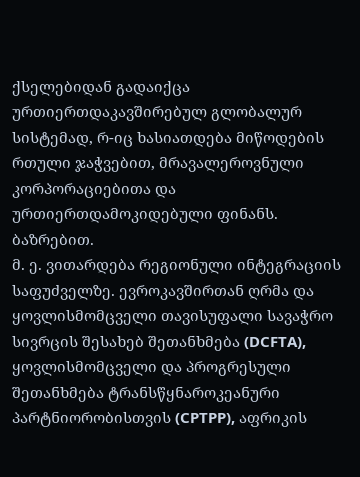ქსელებიდან გადაიქცა ურთიერთდაკავშირებულ გლობალურ სისტემად, რ-იც ხასიათდება მიწოდების რთული ჯაჭვებით, მრავალეროვნული კორპორაციებითა და ურთიერთდამოკიდებული ფინანს. ბაზრებით.
მ. ე. ვითარდება რეგიონული ინტეგრაციის საფუძველზე. ევროკავშირთან ღრმა და ყოვლისმომცველი თავისუფალი სავაჭრო სივრცის შესახებ შეთანხმება (DCFTA), ყოვლისმომცველი და პროგრესული შეთანხმება ტრანსწყნაროკეანური პარტნიორობისთვის (CPTPP), აფრიკის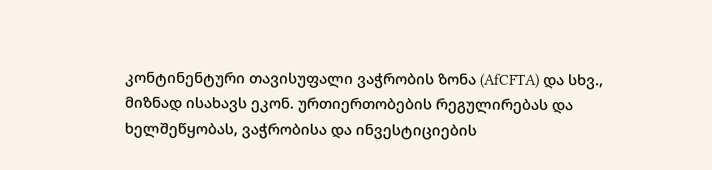კონტინენტური თავისუფალი ვაჭრობის ზონა (AfCFTA) და სხვ., მიზნად ისახავს ეკონ. ურთიერთობების რეგულირებას და ხელშეწყობას, ვაჭრობისა და ინვესტიციების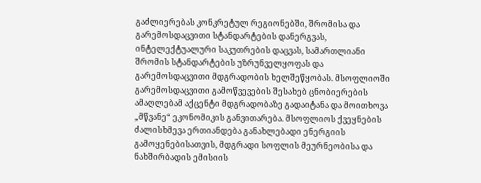გაძლიერებას კონკრეტულ რეგიონებში, შრომისა და გარემოსდაცვითი სტანდარტების დანერგვას, ინტელექტუალური საკუთრების დაცვას, სამართლიანი შრომის სტანდარტების უზრუნველყოფას და გარემოსდაცვითი მდგრადობის ხელშეწყობას. მსოფლიოში გარემოსდაცვითი გამოწვევების შესახებ ცნობიერების ამაღლებამ აქცენტი მდგრადობაზე გადაიტანა და მოითხოვა „მწვანე“ ეკონომიკის განვითარება. მსოფლიოს ქვეყნების ძალისხმევა ერთიანდება განახლებადი ენერგიის გამოყენებისათვის, მდგრადი სოფლის მეურნეობისა და ნახშირბადის ემისიის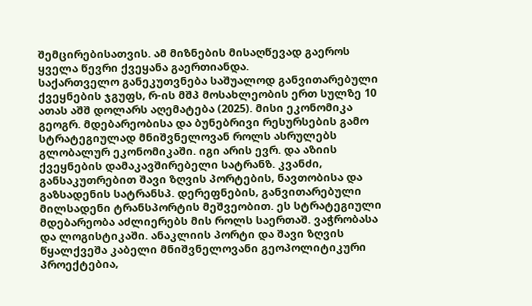შემცირებისათვის. ამ მიზნების მისაღწევად გაეროს ყველა წევრი ქვეყანა გაერთიანდა.
საქართველო განეკუთვნება საშუალოდ განვითარებული ქვეყნების ჯგუფს, რ-ის მშპ მოსახლეობის ერთ სულზე 10 ათას აშშ დოლარს აღემატება (2025). მისი ეკონომიკა გეოგრ. მდებარეობისა და ბუნებრივი რესურსების გამო სტრატეგიულად მნიშვნელოვან როლს ასრულებს გლობალურ ეკონომიკაში. იგი არის ევრ. და აზიის ქვეყნების დამაკავშირებელი სატრანზ. კვანძი, განსაკუთრებით შავი ზღვის პორტების, ნავთობისა და გაზსადენის სატრანსპ. დერეფნების, განვითარებული მილსადენი ტრანსპორტის მეშვეობით. ეს სტრატეგიული მდებარეობა აძლიერებს მის როლს საერთაშ. ვაჭრობასა და ლოგისტიკაში. ანაკლიის პორტი და შავი ზღვის წყალქვეშა კაბელი მნიშვნელოვანი გეოპოლიტიკური პროექტებია,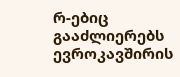რ-ებიც გააძლიერებს ევროკავშირის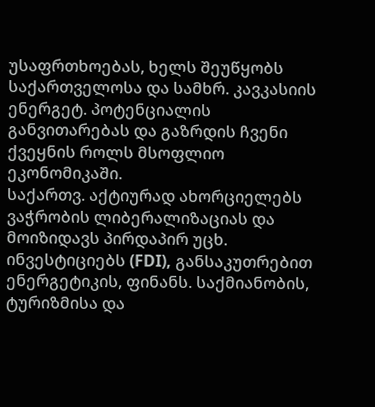უსაფრთხოებას, ხელს შეუწყობს საქართველოსა და სამხრ. კავკასიის ენერგეტ. პოტენციალის განვითარებას და გაზრდის ჩვენი ქვეყნის როლს მსოფლიო ეკონომიკაში.
საქართვ. აქტიურად ახორციელებს ვაჭრობის ლიბერალიზაციას და მოიზიდავს პირდაპირ უცხ. ინვესტიციებს (FDI), განსაკუთრებით ენერგეტიკის, ფინანს. საქმიანობის, ტურიზმისა და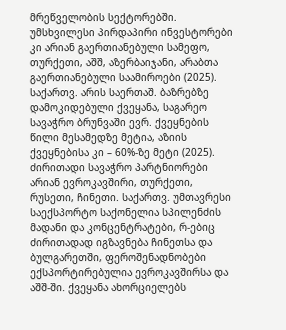მრეწველობის სექტორებში. უმსხვილესი პირდაპირი ინვესტორები კი არიან გაერთიანებული სამეფო, თურქეთი, აშშ, აზერბაიჯანი, არაბთა გაერთიანებული საამიროები (2025).
საქართვ. არის საერთაშ. ბაზრებზე დამოკიდებული ქვეყანა, საგარეო სავაჭრო ბრუნვაში ევრ. ქვეყნების წილი მესამედზე მეტია, აზიის ქვეყნებისა კი – 60%-ზე მეტი (2025). ძირითადი სავაჭრო პარტნიორები არიან ევროკავშირი, თურქეთი, რუსეთი, ჩინეთი. საქართვ. უმთავრესი საექსპორტო საქონელია სპილენძის მადანი და კონცენტრატები, რ-ებიც ძირითადად იგზავნება ჩინეთსა და ბულგარეთში, ფეროშენადნობები ექსპორტირებულია ევროკავშირსა და აშშ-ში. ქვეყანა ახორციელებს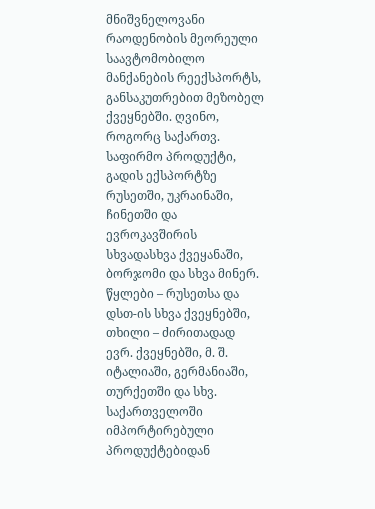მნიშვნელოვანი რაოდენობის მეორეული საავტომობილო მანქანების რეექსპორტს, განსაკუთრებით მეზობელ ქვეყნებში. ღვინო, როგორც საქართვ. საფირმო პროდუქტი, გადის ექსპორტზე რუსეთში, უკრაინაში, ჩინეთში და ევროკავშირის სხვადასხვა ქვეყანაში, ბორჯომი და სხვა მინერ. წყლები – რუსეთსა და დსთ-ის სხვა ქვეყნებში, თხილი – ძირითადად ევრ. ქვეყნებში, მ. შ. იტალიაში, გერმანიაში, თურქეთში და სხვ. საქართველოში იმპორტირებული პროდუქტებიდან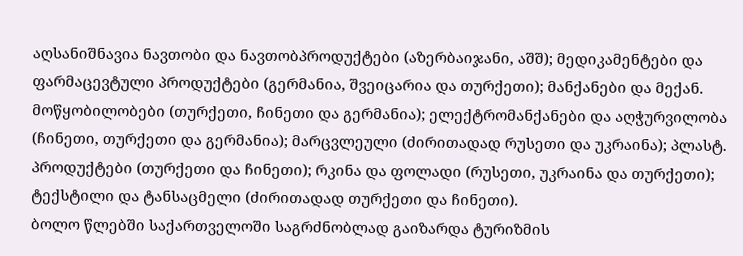აღსანიშნავია ნავთობი და ნავთობპროდუქტები (აზერბაიჯანი, აშშ); მედიკამენტები და ფარმაცევტული პროდუქტები (გერმანია, შვეიცარია და თურქეთი); მანქანები და მექან. მოწყობილობები (თურქეთი, ჩინეთი და გერმანია); ელექტრომანქანები და აღჭურვილობა (ჩინეთი, თურქეთი და გერმანია); მარცვლეული (ძირითადად რუსეთი და უკრაინა); პლასტ. პროდუქტები (თურქეთი და ჩინეთი); რკინა და ფოლადი (რუსეთი, უკრაინა და თურქეთი); ტექსტილი და ტანსაცმელი (ძირითადად თურქეთი და ჩინეთი).
ბოლო წლებში საქართველოში საგრძნობლად გაიზარდა ტურიზმის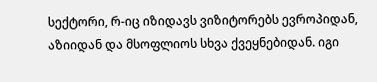სექტორი, რ-იც იზიდავს ვიზიტორებს ევროპიდან, აზიიდან და მსოფლიოს სხვა ქვეყნებიდან. იგი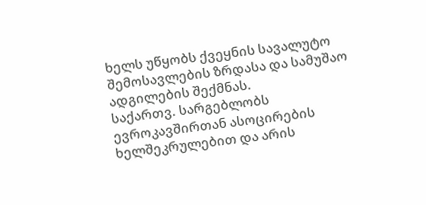ხელს უწყობს ქვეყნის სავალუტო შემოსავლების ზრდასა და სამუშაო ადგილების შექმნას.
საქართვ. სარგებლობს ევროკავშირთან ასოცირების ხელშეკრულებით და არის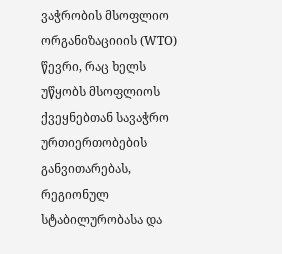ვაჭრობის მსოფლიო ორგანიზაციიის (WTO) წევრი, რაც ხელს უწყობს მსოფლიოს ქვეყნებთან სავაჭრო ურთიერთობების განვითარებას, რეგიონულ სტაბილურობასა და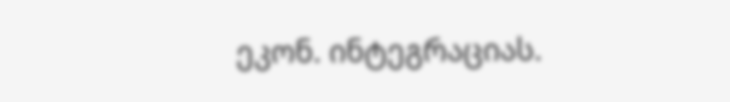ეკონ. ინტეგრაციას.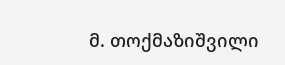მ. თოქმაზიშვილი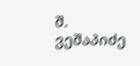შ. ვეშაპიძე